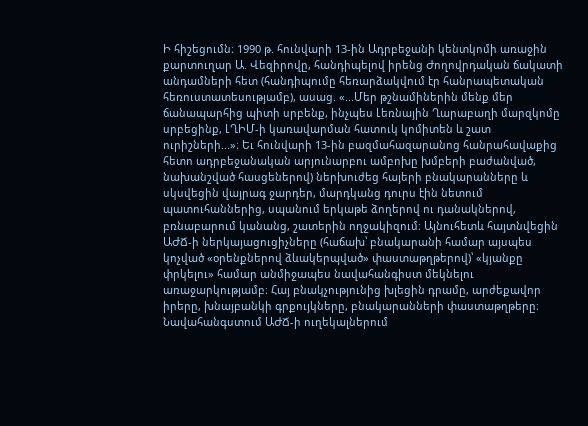Ի հիշեցումն։ 1990 թ. հունվարի 13-ին Ադրբեջանի կենտկոմի առաջին քարտուղար Ա. Վեզիրովը, հանդիպելով իրենց Ժողովրդական ճակատի անդամների հետ (հանդիպումը հեռարձակվում էր հանրապետական հեռուստատեսությամբ), ասաց. «...Մեր թշնամիներին մենք մեր ճանապարհից պիտի սրբենք, ինչպես Լեռնային Ղարաբաղի մարզկոմը սրբեցինք, ԼՂԻՄ-ի կառավարման հատուկ կոմիտեն և շատ ուրիշների...»։ Եւ հունվարի 13-ին բազմահազարանոց հանրահավաքից հետո ադրբեջանական արյունարբու ամբոխը խմբերի բաժանված, նախանշված հասցեներով) ներխուժեց հայերի բնակարանները և սկսվեցին վայրագ ջարդեր, մարդկանց դուրս էին նետում պատուհաններից, սպանում երկաթե ձողերով ու դանակներով, բռնաբարում կանանց, շատերին ողջակիզում։ Այնուհետև հայտնվեցին ԱԺՃ-ի ներկայացուցիչները (հաճախ՝ բնակարանի համար այսպես կոչված «օրենքներով ձևակերպված» փաստաթղթերով)՝ «կյանքը փրկելու» համար անմիջապես նավահանգիստ մեկնելու առաջարկությամբ։ Հայ բնակչությունից խլեցին դրամը, արժեքավոր իրերը, խնայբանկի գրքույկները, բնակարանների փաստաթղթերը։ Նավահանգստում ԱԺՃ-ի ուղեկալներում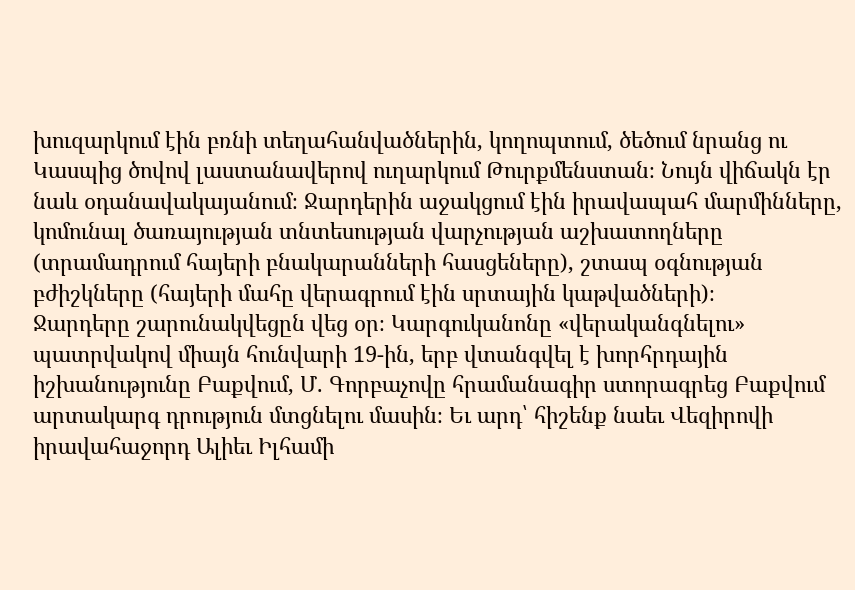խուզարկում էին բռնի տեղահանվածներին, կողոպտում, ծեծում նրանց ու Կասպից ծովով լաստանավերով ուղարկում Թուրքմենստան։ Նույն վիճակն էր նաև օդանավակայանում։ Ջարդերին աջակցում էին իրավապահ մարմինները, կոմունալ ծառայության տնտեսության վարչության աշխատողները (տրամադրում հայերի բնակարանների հասցեները), շտապ օգնության բժիշկները (հայերի մահը վերագրում էին սրտային կաթվածների)։
Ջարդերը շարունակվեցըն վեց օր։ Կարգուկանոնը «վերականգնելու» պատրվակով միայն հունվարի 19-ին, երբ վտանգվել է խորհրդային իշխանությունը Բաքվում, Մ. Գորբաչովը հրամանագիր ստորագրեց Բաքվում արտակարգ դրություն մտցնելու մասին։ Եւ արդ՝ հիշենք նաեւ Վեզիրովի իրավահաջորդ Ալիեւ Իլհամի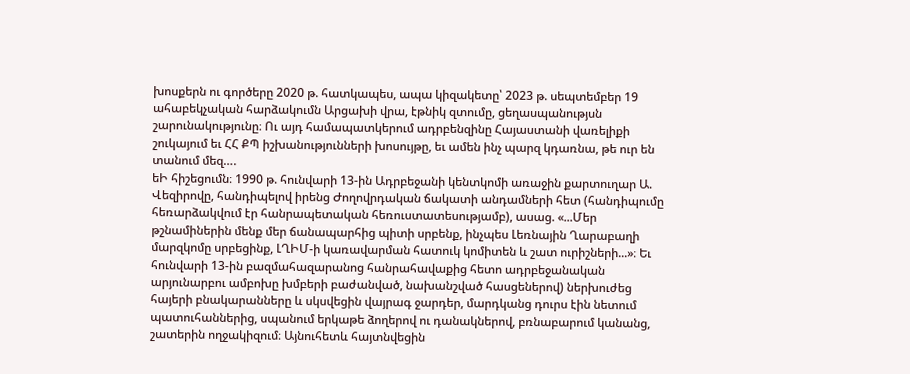խոսքերն ու գործերը 2020 թ. հատկապես, ապա կիզակետը՝ 2023 թ. սեպտեմբեր 19 ահաբեկչական հարձակումն Արցախի վրա, էթնիկ զտումը, ցեղասպանությսն շարունակությունը։ Ու այդ համապատկերում ադրբենզինը Հայաստանի վառելիքի շուկայում եւ ՀՀ ՔՊ իշխանությունների խոսույթը, եւ ամեն ինչ պարզ կդառնա, թե ուր են տանում մեզ….
եԻ հիշեցումն։ 1990 թ. հունվարի 13-ին Ադրբեջանի կենտկոմի առաջին քարտուղար Ա. Վեզիրովը, հանդիպելով իրենց Ժողովրդական ճակատի անդամների հետ (հանդիպումը հեռարձակվում էր հանրապետական հեռուստատեսությամբ), ասաց. «...Մեր թշնամիներին մենք մեր ճանապարհից պիտի սրբենք, ինչպես Լեռնային Ղարաբաղի մարզկոմը սրբեցինք, ԼՂԻՄ-ի կառավարման հատուկ կոմիտեն և շատ ուրիշների...»։ Եւ հունվարի 13-ին բազմահազարանոց հանրահավաքից հետո ադրբեջանական արյունարբու ամբոխը խմբերի բաժանված, նախանշված հասցեներով) ներխուժեց հայերի բնակարանները և սկսվեցին վայրագ ջարդեր, մարդկանց դուրս էին նետում պատուհաններից, սպանում երկաթե ձողերով ու դանակներով, բռնաբարում կանանց, շատերին ողջակիզում։ Այնուհետև հայտնվեցին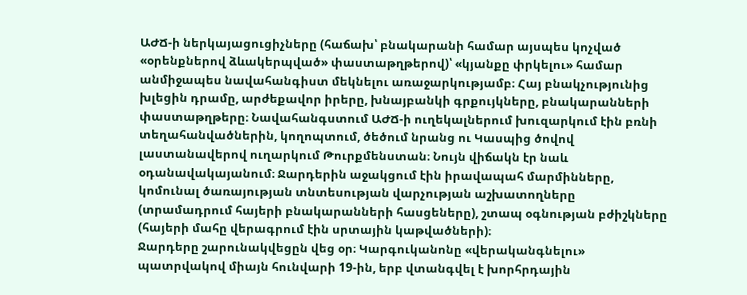ԱԺՃ-ի ներկայացուցիչները (հաճախ՝ բնակարանի համար այսպես կոչված «օրենքներով ձևակերպված» փաստաթղթերով)՝ «կյանքը փրկելու» համար անմիջապես նավահանգիստ մեկնելու առաջարկությամբ։ Հայ բնակչությունից խլեցին դրամը, արժեքավոր իրերը, խնայբանկի գրքույկները, բնակարանների փաստաթղթերը։ Նավահանգստում ԱԺՃ-ի ուղեկալներում խուզարկում էին բռնի տեղահանվածներին, կողոպտում, ծեծում նրանց ու Կասպից ծովով լաստանավերով ուղարկում Թուրքմենստան։ Նույն վիճակն էր նաև օդանավակայանում։ Ջարդերին աջակցում էին իրավապահ մարմինները, կոմունալ ծառայության տնտեսության վարչության աշխատողները (տրամադրում հայերի բնակարանների հասցեները), շտապ օգնության բժիշկները (հայերի մահը վերագրում էին սրտային կաթվածների)։
Ջարդերը շարունակվեցըն վեց օր։ Կարգուկանոնը «վերականգնելու» պատրվակով միայն հունվարի 19-ին, երբ վտանգվել է խորհրդային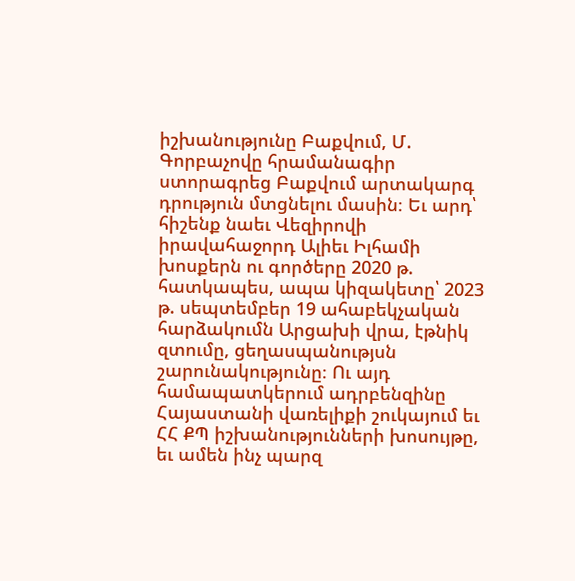իշխանությունը Բաքվում, Մ. Գորբաչովը հրամանագիր ստորագրեց Բաքվում արտակարգ դրություն մտցնելու մասին։ Եւ արդ՝ հիշենք նաեւ Վեզիրովի իրավահաջորդ Ալիեւ Իլհամի խոսքերն ու գործերը 2020 թ. հատկապես, ապա կիզակետը՝ 2023 թ. սեպտեմբեր 19 ահաբեկչական հարձակումն Արցախի վրա, էթնիկ զտումը, ցեղասպանությսն շարունակությունը։ Ու այդ համապատկերում ադրբենզինը Հայաստանի վառելիքի շուկայում եւ ՀՀ ՔՊ իշխանությունների խոսույթը, եւ ամեն ինչ պարզ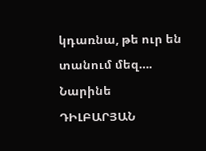կդառնա, թե ուր են տանում մեզ….
Նարինե ԴԻԼԲԱՐՅԱՆ